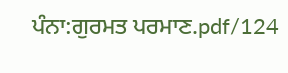ਪੰਨਾ:ਗੁਰਮਤ ਪਰਮਾਣ.pdf/124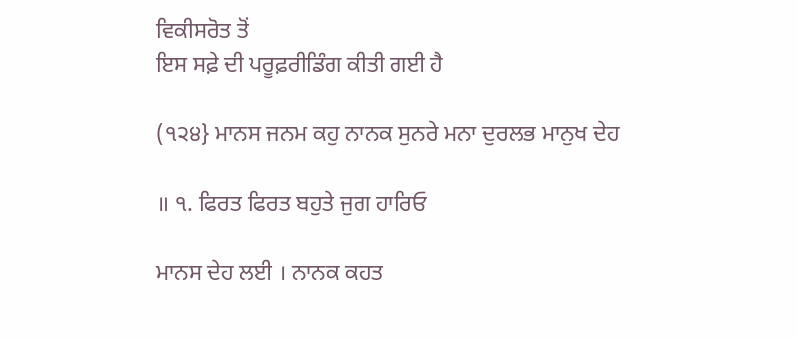ਵਿਕੀਸਰੋਤ ਤੋਂ
ਇਸ ਸਫ਼ੇ ਦੀ ਪਰੂਫ਼ਰੀਡਿੰਗ ਕੀਤੀ ਗਈ ਹੈ

(੧੨੪} ਮਾਨਸ ਜਨਮ ਕਹੁ ਨਾਨਕ ਸੁਨਰੇ ਮਨਾ ਦੁਰਲਭ ਮਾਨੁਖ ਦੇਹ

॥ ੧. ਫਿਰਤ ਫਿਰਤ ਬਹੁਤੇ ਜੁਗ ਹਾਰਿਓ

ਮਾਨਸ ਦੇਹ ਲਈ । ਨਾਨਕ ਕਹਤ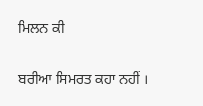ਮਿਲਨ ਕੀ

ਬਰੀਆ ਸਿਮਰਤ ਕਹਾ ਨਹੀਂ ।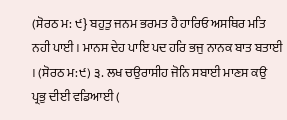(ਸੋਰਠ ਮ: ੯} ਬਹੁਤੁ ਜਨਮ ਭਰਮਤ ਹੈ ਹਾਰਿਓ ਅਸਥਿਰ ਮਤਿ ਨਹੀ ਪਾਈ । ਮਾਨਸ ਦੇਹ ਪਾਇ ਪਦ ਹਰਿ ਭਜੁ ਨਾਨਕ ਬਾਤ ਬਤਾਈ । (ਸੋਰਠ ਮ:੯) ੩. ਲਖ ਚਉਰਾਸੀਹ ਜੋਨਿ ਸਬਾਈ ਮਾਣਸ ਕਉ ਪ੍ਰਭੁ ਦੀਈ ਵਡਿਆਈ (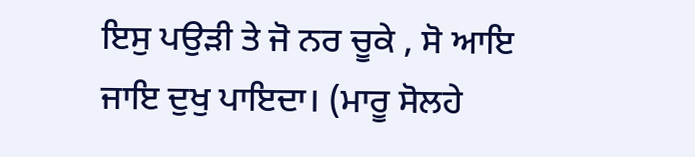ਇਸੁ ਪਉੜੀ ਤੇ ਜੋ ਨਰ ਚੂਕੇ , ਸੋ ਆਇ ਜਾਇ ਦੁਖੁ ਪਾਇਦਾ। (ਮਾਰੂ ਸੋਲਹੇ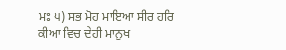ਮਃ ੫) ਸਭ ਮੋਹ ਮਾਇਆ ਸੀਰ ਹਰਿ ਕੀਆ ਵਿਚ ਦੇਹੀ ਮਾਨੁਖ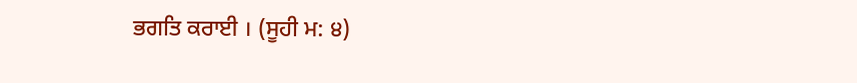ਭਗਤਿ ਕਰਾਈ । (ਸੂਹੀ ਮ: ੪)